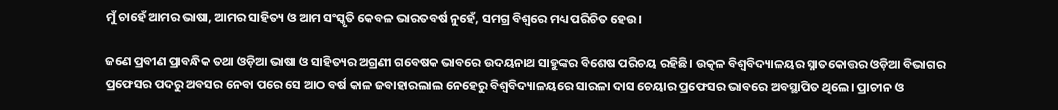ମୁଁ ଚାହେଁ ଆମର ଭାଷା, ଆମର ସାହିତ୍ୟ ଓ ଆମ ସଂସ୍କୃତି କେବଳ ଭାରତବର୍ଷ ନୁହେଁ, ସମଗ୍ର ବିଶ୍ୱରେ ମଧ୍ୟ ପରିଚିତ ହେଉ।

ଜଣେ ପ୍ରବୀଣ ପ୍ରାବନ୍ଧିକ ତଥା ଓଡ଼ିଆ ଭାଷା ଓ ସାହିତ୍ୟର ଅଗ୍ରଣୀ ଗବେଷକ ଭାବରେ ଉଦୟନାଥ ସାହୁଙ୍କର ବିଶେଷ ପରିଚୟ ରହିଛି। ଉତ୍କଳ ବିଶ୍ୱବିଦ୍ୟାଳୟର ସ୍ନାତକୋତ୍ତର ଓଡ଼ିଆ ବିଭାଗର ପ୍ରଫେସର ପଦରୁ ଅବସର ନେବା ପରେ ସେ ଆଠ ବର୍ଷ କାଳ ଜବାହାରଲାଲ ନେହେରୁ ବିଶ୍ୱବିଦ୍ୟାଳୟରେ ସାରଳା ଦାସ ଚେୟାର ପ୍ରଫେସର ଭାବରେ ଅବସ୍ଥାପିତ ଥିଲେ। ପ୍ରାଚୀନ ଓ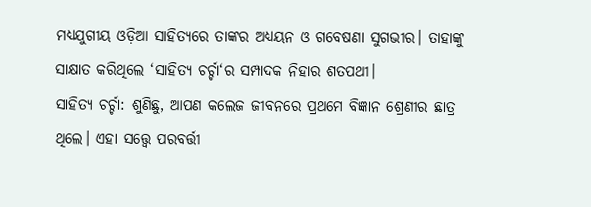ମଧ୍ୟଯୁଗୀୟ ଓଡ଼ିଆ ସାହିତ୍ୟରେ ତାଙ୍କର ଅଧ୍ୟୟନ ଓ ଗବେଷଣା ସୁଗଭୀର। ତାହାଙ୍କୁ ସାକ୍ଷାତ କରିଥିଲେ ‘ସାହିତ୍ୟ ଚର୍ଚ୍ଚା‘ର ସମ୍ପାଦକ ନିହାର ଶତପଥୀ।
ସାହିତ୍ୟ ଚର୍ଚ୍ଚା: ଶୁଣିଛୁ, ଆପଣ କଲେଜ ଜୀବନରେ ପ୍ରଥମେ ବିଜ୍ଞାନ ଶ୍ରେଣୀର ଛାତ୍ର ଥିଲେ। ଏହା ସତ୍ତ୍ୱେ ପରବର୍ତ୍ତୀ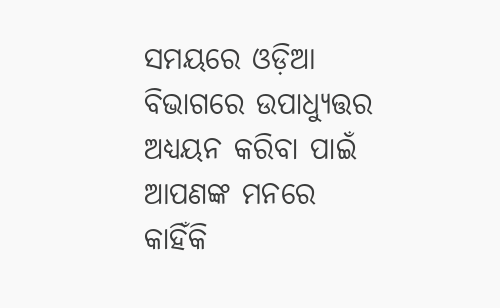ସମୟରେ ଓଡ଼ିଆ ବିଭାଗରେ ଉପାଧ୍ୟୁତ୍ତର ଅଧ୍ୟୟନ କରିବା ପାଇଁ ଆପଣଙ୍କ ମନରେ କାହିଁକି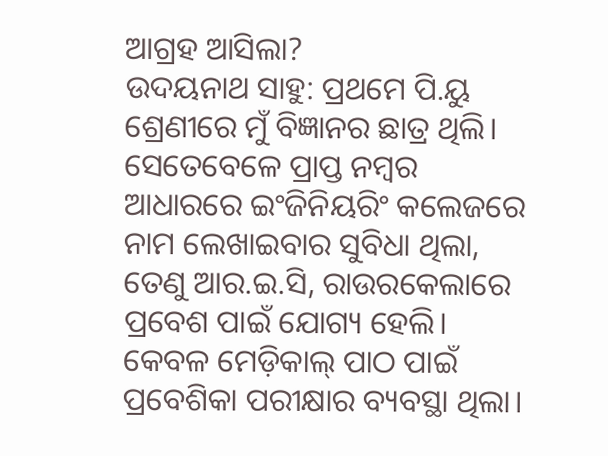ଆଗ୍ରହ ଆସିଲା?
ଉଦୟନାଥ ସାହୁ: ପ୍ରଥମେ ପି.ୟୁ ଶ୍ରେଣୀରେ ମୁଁ ବିଜ୍ଞାନର ଛାତ୍ର ଥିଲି। ସେତେବେଳେ ପ୍ରାପ୍ତ ନମ୍ବର ଆଧାରରେ ଇଂଜିନିୟରିଂ କଲେଜରେ ନାମ ଲେଖାଇବାର ସୁବିଧା ଥିଲା, ତେଣୁ ଆର.ଇ.ସି, ରାଉରକେଲାରେ ପ୍ରବେଶ ପାଇଁ ଯୋଗ୍ୟ ହେଲି। କେବଳ ମେଡ଼ିକାଲ୍ ପାଠ ପାଇଁ ପ୍ରବେଶିକା ପରୀକ୍ଷାର ବ୍ୟବସ୍ଥା ଥିଲା।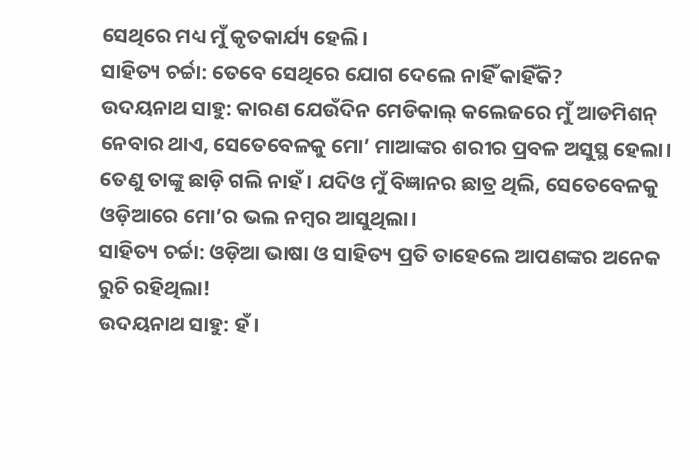ସେଥିରେ ମଧ୍ୟ ମୁଁ କୃତକାର୍ଯ୍ୟ ହେଲି।
ସାହିତ୍ୟ ଚର୍ଚ୍ଚା: ତେବେ ସେଥିରେ ଯୋଗ ଦେଲେ ନାହିଁ କାହିଁକି?
ଉଦୟନାଥ ସାହୁ: କାରଣ ଯେଉଁଦିନ ମେଡିକାଲ୍ କଲେଜରେ ମୁଁ ଆଡମିଶନ୍ ନେବାର ଥାଏ, ସେତେବେଳକୁ ମୋ’ ମାଆଙ୍କର ଶରୀର ପ୍ରବଳ ଅସୁସ୍ଥ ହେଲା। ତେଣୁ ତାଙ୍କୁ ଛାଡ଼ି ଗଲି ନାହଁ। ଯଦିଓ ମୁଁ ବିଜ୍ଞାନର ଛାତ୍ର ଥିଲି, ସେତେବେଳକୁ ଓଡ଼ିଆରେ ମୋ’ର ଭଲ ନମ୍ବର ଆସୁଥିଲା।
ସାହିତ୍ୟ ଚର୍ଚ୍ଚା: ଓଡ଼ିଆ ଭାଷା ଓ ସାହିତ୍ୟ ପ୍ରତି ତାହେଲେ ଆପଣଙ୍କର ଅନେକ ରୁଚି ରହିଥିଲା!
ଉଦୟନାଥ ସାହୁ: ହଁ।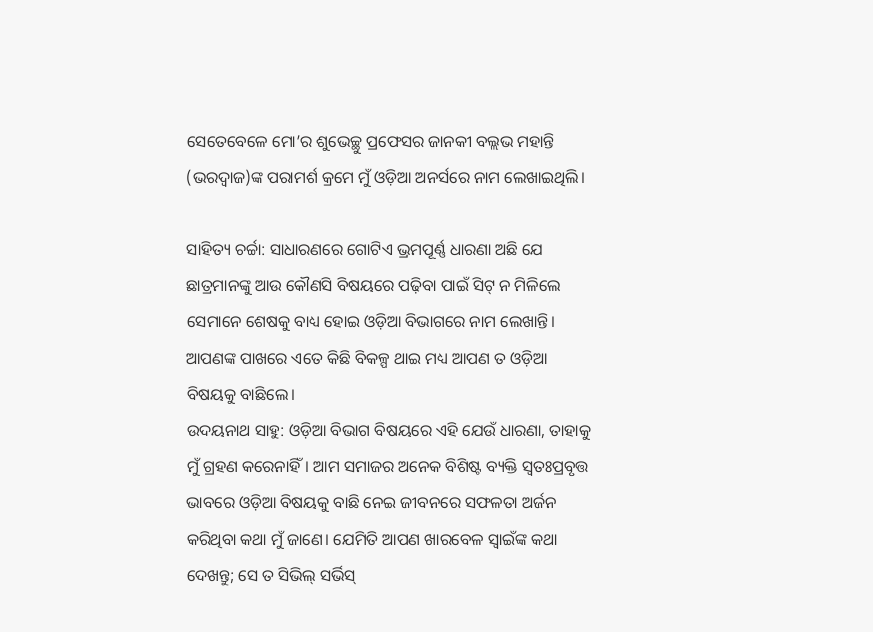ସେତେବେଳେ ମୋ’ର ଶୁଭେଚ୍ଛୁ ପ୍ରଫେସର ଜାନକୀ ବଲ୍ଲଭ ମହାନ୍ତି (ଭରଦ୍ୱାଜ)ଙ୍କ ପରାମର୍ଶ କ୍ରମେ ମୁଁ ଓଡ଼ିଆ ଅନର୍ସରେ ନାମ ଲେଖାଇଥିଲି।

ସାହିତ୍ୟ ଚର୍ଚ୍ଚା: ସାଧାରଣରେ ଗୋଟିଏ ଭ୍ରମପୂର୍ଣ୍ଣ ଧାରଣା ଅଛି ଯେ ଛାତ୍ରମାନଙ୍କୁ ଆଉ କୌଣସି ବିଷୟରେ ପଢ଼ିବା ପାଇଁ ସିଟ୍ ନ ମିଳିଲେ ସେମାନେ ଶେଷକୁ ବାଧ୍ୟ ହୋଇ ଓଡ଼ିଆ ବିଭାଗରେ ନାମ ଲେଖାନ୍ତି। ଆପଣଙ୍କ ପାଖରେ ଏତେ କିଛି ବିକଳ୍ପ ଥାଇ ମଧ୍ୟ ଆପଣ ତ ଓଡ଼ିଆ ବିଷୟକୁ ବାଛିଲେ।
ଉଦୟନାଥ ସାହୁ: ଓଡ଼ିଆ ବିଭାଗ ବିଷୟରେ ଏହି ଯେଉଁ ଧାରଣା, ତାହାକୁ ମୁଁ ଗ୍ରହଣ କରେନାହିଁ। ଆମ ସମାଜର ଅନେକ ବିଶିଷ୍ଟ ବ୍ୟକ୍ତି ସ୍ୱତଃପ୍ରବୃତ୍ତ ଭାବରେ ଓଡ଼ିଆ ବିଷୟକୁ ବାଛି ନେଇ ଜୀବନରେ ସଫଳତା ଅର୍ଜନ କରିଥିବା କଥା ମୁଁ ଜାଣେ। ଯେମିତି ଆପଣ ଖାରବେଳ ସ୍ୱାଇଁଙ୍କ କଥା ଦେଖନ୍ତୁ; ସେ ତ ସିଭିଲ୍ ସର୍ଭିସ୍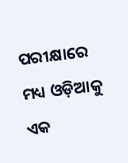ପରୀକ୍ଷାରେ ମଧ୍ୟ ଓଡ଼ିଆକୁ ଏକ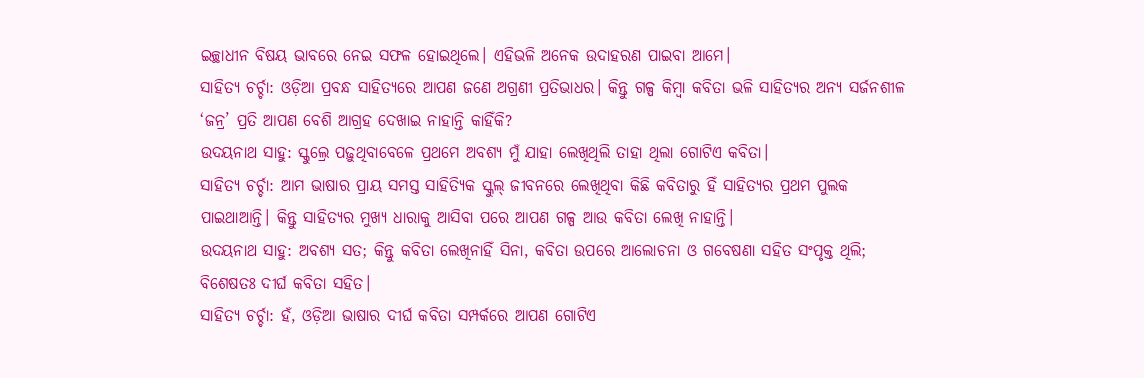ଇଚ୍ଛାଧୀନ ବିଷୟ ଭାବରେ ନେଇ ସଫଳ ହୋଇଥିଲେ। ଏହିଭଳି ଅନେକ ଉଦାହରଣ ପାଇବା ଆମେ।
ସାହିତ୍ୟ ଚର୍ଚ୍ଚା: ଓଡ଼ିଆ ପ୍ରବନ୍ଧ ସାହିତ୍ୟରେ ଆପଣ ଜଣେ ଅଗ୍ରଣୀ ପ୍ରତିଭାଧର। କିନ୍ତୁ ଗଳ୍ପ କିମ୍ବା କବିତା ଭଳି ସାହିତ୍ୟର ଅନ୍ୟ ସର୍ଜନଶୀଳ ‘ଜନ୍ର’ ପ୍ରତି ଆପଣ ବେଶି ଆଗ୍ରହ ଦେଖାଇ ନାହାନ୍ତି କାହିଁକି?
ଉଦୟନାଥ ସାହୁ: ସ୍କୁଲ୍ରେ ପଢ଼ୁଥିବାବେଳେ ପ୍ରଥମେ ଅବଶ୍ୟ ମୁଁ ଯାହା ଲେଖିଥିଲି ତାହା ଥିଲା ଗୋଟିଏ କବିତା।
ସାହିତ୍ୟ ଚର୍ଚ୍ଚା: ଆମ ଭାଷାର ପ୍ରାୟ ସମସ୍ତ ସାହିତ୍ୟିକ ସ୍କୁଲ୍ ଜୀବନରେ ଲେଖିଥିବା କିଛି କବିତାରୁ ହିଁ ସାହିତ୍ୟର ପ୍ରଥମ ପୁଲକ ପାଇଥାଆନ୍ତି। କିନ୍ତୁ ସାହିତ୍ୟର ମୁଖ୍ୟ ଧାରାକୁ ଆସିବା ପରେ ଆପଣ ଗଳ୍ପ ଆଉ କବିତା ଲେଖି ନାହାନ୍ତି।
ଉଦୟନାଥ ସାହୁ: ଅବଶ୍ୟ ସତ; କିନ୍ତୁ କବିତା ଲେଖିନାହିଁ ସିନା, କବିତା ଉପରେ ଆଲୋଚନା ଓ ଗବେଷଣା ସହିତ ସଂପୃକ୍ତ ଥିଲି; ବିଶେଷତଃ ଦୀର୍ଘ କବିତା ସହିତ।
ସାହିତ୍ୟ ଚର୍ଚ୍ଚା: ହଁ, ଓଡ଼ିଆ ଭାଷାର ଦୀର୍ଘ କବିତା ସମ୍ପର୍କରେ ଆପଣ ଗୋଟିଏ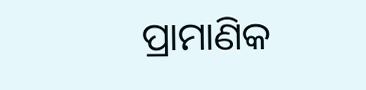ପ୍ରାମାଣିକ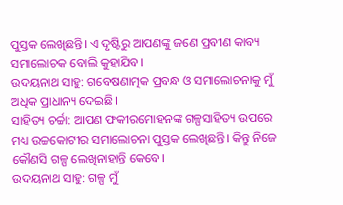ପୁସ୍ତକ ଲେଖିଛନ୍ତି। ଏ ଦୃଷ୍ଟିରୁ ଆପଣଙ୍କୁ ଜଣେ ପ୍ରବୀଣ କାବ୍ୟ ସମାଲୋଚକ ବୋଲି କୁହାଯିବ।
ଉଦୟନାଥ ସାହୁ: ଗବେଷଣାତ୍ମକ ପ୍ରବନ୍ଧ ଓ ସମାଲୋଚନାକୁ ମୁଁ ଅଧିକ ପ୍ରାଧାନ୍ୟ ଦେଇଛି।
ସାହିତ୍ୟ ଚର୍ଚ୍ଚା: ଆପଣ ଫକୀରମୋହନଙ୍କ ଗଳ୍ପସାହିତ୍ୟ ଉପରେ ମଧ୍ୟ ଉଚ୍ଚକୋଟୀର ସମାଲୋଚନା ପୁସ୍ତକ ଲେଖିଛନ୍ତି। କିନ୍ତୁ ନିଜେ କୌଣସି ଗଳ୍ପ ଲେଖିନାହାନ୍ତି କେବେ।
ଉଦୟନାଥ ସାହୁ: ଗଳ୍ପ ମୁଁ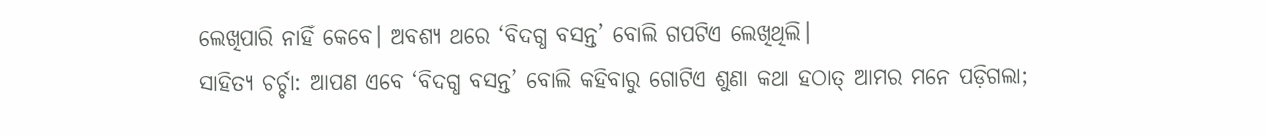ଲେଖିପାରି ନାହିଁ କେବେ। ଅବଶ୍ୟ ଥରେ ‘ବିଦଗ୍ଧ ବସନ୍ତ’ ବୋଲି ଗପଟିଏ ଲେଖିଥିଲି।
ସାହିତ୍ୟ ଚର୍ଚ୍ଚା: ଆପଣ ଏବେ ‘ବିଦଗ୍ଧ ବସନ୍ତ’ ବୋଲି କହିବାରୁ ଗୋଟିଏ ଶୁଣା କଥା ହଠାତ୍ ଆମର ମନେ ପଡ଼ିଗଲା;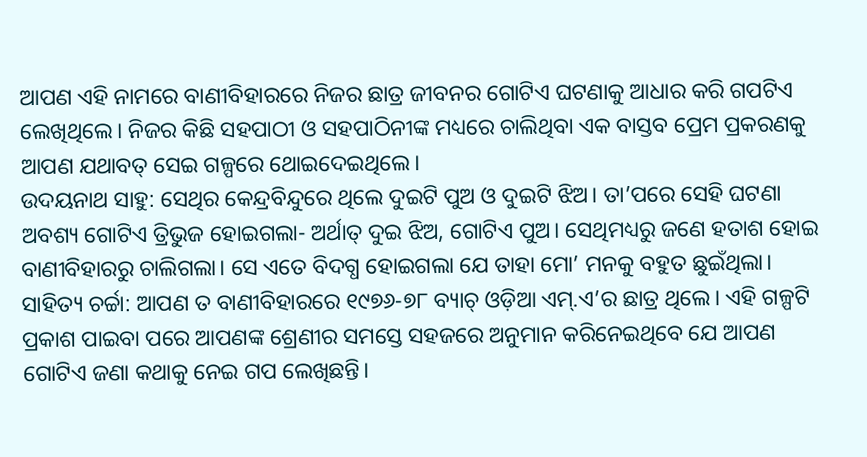ଆପଣ ଏହି ନାମରେ ବାଣୀବିହାରରେ ନିଜର ଛାତ୍ର ଜୀବନର ଗୋଟିଏ ଘଟଣାକୁ ଆଧାର କରି ଗପଟିଏ ଲେଖିଥିଲେ। ନିଜର କିଛି ସହପାଠୀ ଓ ସହପାଠିନୀଙ୍କ ମଧ୍ୟରେ ଚାଲିଥିବା ଏକ ବାସ୍ତବ ପ୍ରେମ ପ୍ରକରଣକୁ ଆପଣ ଯଥାବତ୍ ସେଇ ଗଳ୍ପରେ ଥୋଇଦେଇଥିଲେ।
ଉଦୟନାଥ ସାହୁ: ସେଥିର କେନ୍ଦ୍ରବିନ୍ଦୁରେ ଥିଲେ ଦୁଇଟି ପୁଅ ଓ ଦୁଇଟି ଝିଅ। ତା’ପରେ ସେହି ଘଟଣା ଅବଶ୍ୟ ଗୋଟିଏ ତ୍ରିଭୁଜ ହୋଇଗଲା- ଅର୍ଥାତ୍ ଦୁଇ ଝିଅ, ଗୋଟିଏ ପୁଅ। ସେଥିମଧ୍ୟରୁ ଜଣେ ହତାଶ ହୋଇ ବାଣୀବିହାରରୁ ଚାଲିଗଲା। ସେ ଏତେ ବିଦଗ୍ଧ ହୋଇଗଲା ଯେ ତାହା ମୋ’ ମନକୁ ବହୁତ ଛୁଇଁଥିଲା।
ସାହିତ୍ୟ ଚର୍ଚ୍ଚା: ଆପଣ ତ ବାଣୀବିହାରରେ ୧୯୭୬-୭୮ ବ୍ୟାଚ୍ ଓଡ଼ିଆ ଏମ୍.ଏ’ର ଛାତ୍ର ଥିଲେ। ଏହି ଗଳ୍ପଟି ପ୍ରକାଶ ପାଇବା ପରେ ଆପଣଙ୍କ ଶ୍ରେଣୀର ସମସ୍ତେ ସହଜରେ ଅନୁମାନ କରିନେଇଥିବେ ଯେ ଆପଣ ଗୋଟିଏ ଜଣା କଥାକୁ ନେଇ ଗପ ଲେଖିଛନ୍ତି।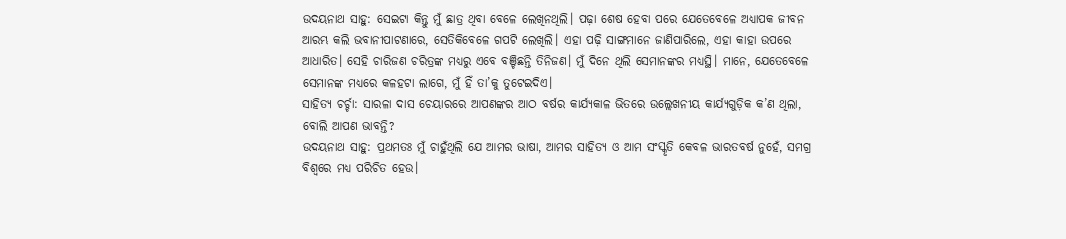ଉଦୟନାଥ ସାହୁ: ସେଇଟା କିନ୍ତୁ ମୁଁ ଛାତ୍ର ଥିବା ବେଳେ ଲେଖିନଥିଲି। ପଢ଼ା ଶେଷ ହେବା ପରେ ଯେତେବେଳେ ଅଧ୍ୟାପକ ଜୀବନ ଆରମ୍ଭ କଲି ଭବାନୀପାଟଣାରେ, ସେତିକିବେଳେ ଗପଟି ଲେଖିଲି। ଏହା ପଢ଼ି ସାଙ୍ଗମାନେ ଜାଣିପାରିଲେ, ଏହା କାହା ଉପରେ ଆଧାରିତ। ସେହି ଚାରିଜଣ ଚରିତ୍ରଙ୍କ ମଧ୍ୟରୁ ଏବେ ବଞ୍ଚିଛନ୍ତି ତିନିଜଣ। ମୁଁ ଦିନେ ଥିଲି ସେମାନଙ୍କର ମଧ୍ୟସ୍ଥି। ମାନେ, ଯେତେବେଳେ ସେମାନଙ୍କ ମଧ୍ୟରେ କଳହଟା ଲାଗେ, ମୁଁ ହିଁ ତା’କୁ ତୁଟେଇଦିଏ।
ସାହିତ୍ୟ ଚର୍ଚ୍ଚା: ସାରଳା ଦାସ ଚେୟାରରେ ଆପଣଙ୍କର ଆଠ ବର୍ଷର କାର୍ଯ୍ୟକାଳ ଭିତରେ ଉଲ୍ଲେଖନୀୟ କାର୍ଯ୍ୟଗୁଡ଼ିକ କ’ଣ ଥିଲା, ବୋଲି ଆପଣ ଭାବନ୍ତି?
ଉଦୟନାଥ ସାହୁ: ପ୍ରଥମତଃ ମୁଁ ଚାହୁଁଥିଲି ଯେ ଆମର ଭାଷା, ଆମର ସାହିତ୍ୟ ଓ ଆମ ସଂସ୍କୃତି କେବଳ ଭାରତବର୍ଷ ନୁହେଁ, ସମଗ୍ର ବିଶ୍ୱରେ ମଧ୍ୟ ପରିଚିତ ହେଉ।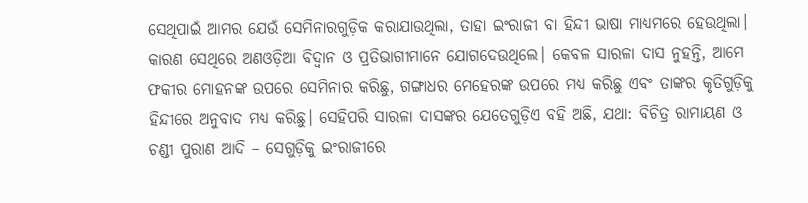ସେଥିପାଇଁ ଆମର ଯେଉଁ ସେମିନାରଗୁଡ଼ିକ କରାଯାଉଥିଲା, ତାହା ଇଂରାଜୀ ବା ହିନ୍ଦୀ ଭାଷା ମାଧ୍ୟମରେ ହେଉଥିଲା। କାରଣ ସେଥିରେ ଅଣଓଡ଼ିଆ ବିଦ୍ୱାନ ଓ ପ୍ରତିଭାଗୀମାନେ ଯୋଗଦେଉଥିଲେ। କେବଳ ସାରଳା ଦାସ ନୁହନ୍ତି, ଆମେ ଫକୀର ମୋହନଙ୍କ ଉପରେ ସେମିନାର କରିଛୁ, ଗଙ୍ଗାଧର ମେହେରଙ୍କ ଉପରେ ମଧ୍ୟ କରିଛୁ ଏବଂ ତାଙ୍କର କୃତିଗୁଡ଼ିକୁ ହିନ୍ଦୀରେ ଅନୁବାଦ ମଧ୍ୟ କରିଛୁ। ସେହିପରି ସାରଳା ଦାସଙ୍କର ଯେତେଗୁଡ଼ିଏ ବହି ଅଛି, ଯଥା: ବିଚିତ୍ର ରାମାୟଣ ଓ ଚଣ୍ଡୀ ପୁରାଣ ଆଦି – ସେଗୁଡ଼ିକୁ ଇଂରାଜୀରେ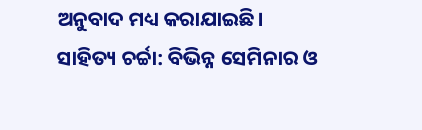ଅନୁବାଦ ମଧ୍ୟ କରାଯାଇଛି।
ସାହିତ୍ୟ ଚର୍ଚ୍ଚା: ବିଭିନ୍ନ ସେମିନାର ଓ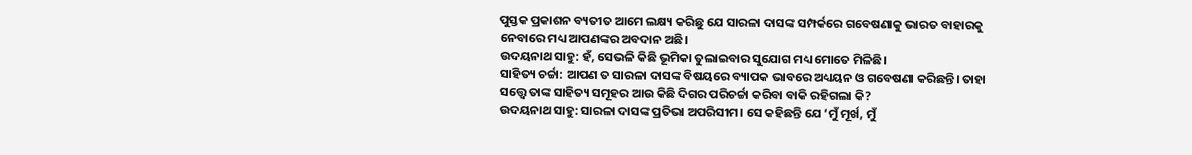ପୁସ୍ତକ ପ୍ରକାଶନ ବ୍ୟତୀତ ଆମେ ଲକ୍ଷ୍ୟ କରିଛୁ ଯେ ସାରଳା ଦାସଙ୍କ ସମ୍ପର୍କରେ ଗବେଷଣାକୁ ଭାରତ ବାହାରକୁ ନେବାରେ ମଧ୍ୟ ଆପଣଙ୍କର ଅବଦାନ ଅଛି।
ଉଦୟନାଥ ସାହୁ: ହଁ, ସେଭଳି କିଛି ଭୂମିକା ତୁଲାଇବାର ସୁଯୋଗ ମଧ୍ୟ ମୋତେ ମିଳିଛି।
ସାହିତ୍ୟ ଚର୍ଚ୍ଚା: ଆପଣ ତ ସାରଳା ଦାସଙ୍କ ବିଷୟରେ ବ୍ୟାପକ ଭାବରେ ଅଧ୍ୟୟନ ଓ ଗବେଷଣା କରିଛନ୍ତି। ତାହା ସତ୍ତ୍ୱେ ତାଙ୍କ ସାହିତ୍ୟ ସମୂହର ଆଉ କିଛି ଦିଗର ପରିଚର୍ଚ୍ଚା କରିବା ବାକି ରହିଗଲା କି?
ଉଦୟନାଥ ସାହୁ: ସାରଳା ଦାସଙ୍କ ପ୍ରତିଭା ଅପରିସୀମ। ସେ କହିଛନ୍ତି ଯେ ‘ମୁଁ ମୂର୍ଖ, ମୁଁ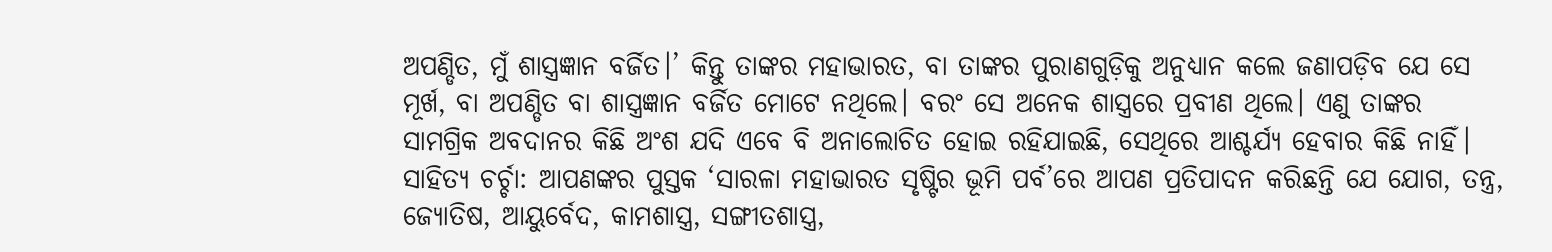ଅପଣ୍ଡିତ, ମୁଁ ଶାସ୍ତ୍ରଜ୍ଞାନ ବର୍ଜିତ।’ କିନ୍ତୁ ତାଙ୍କର ମହାଭାରତ, ବା ତାଙ୍କର ପୁରାଣଗୁଡ଼ିକୁ ଅନୁଧ୍ୟାନ କଲେ ଜଣାପଡ଼ିବ ଯେ ସେ ମୂର୍ଖ, ବା ଅପଣ୍ଡିତ ବା ଶାସ୍ତ୍ରଜ୍ଞାନ ବର୍ଜିତ ମୋଟେ ନଥିଲେ। ବରଂ ସେ ଅନେକ ଶାସ୍ତ୍ରରେ ପ୍ରବୀଣ ଥିଲେ। ଏଣୁ ତାଙ୍କର ସାମଗ୍ରିକ ଅବଦାନର କିଛି ଅଂଶ ଯଦି ଏବେ ବି ଅନାଲୋଚିତ ହୋଇ ରହିଯାଇଛି, ସେଥିରେ ଆଶ୍ଚର୍ଯ୍ୟ ହେବାର କିଛି ନାହିଁ।
ସାହିତ୍ୟ ଚର୍ଚ୍ଚା: ଆପଣଙ୍କର ପୁସ୍ତକ ‘ସାରଳା ମହାଭାରତ ସୃଷ୍ଟିର ଭୂମି ପର୍ବ’ରେ ଆପଣ ପ୍ରତିପାଦନ କରିଛନ୍ତି ଯେ ଯୋଗ, ତନ୍ତ୍ର, ଜ୍ୟୋତିଷ, ଆୟୁର୍ବେଦ, କାମଶାସ୍ତ୍ର, ସଙ୍ଗୀତଶାସ୍ତ୍ର,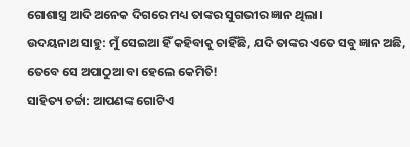ଗୋଶାସ୍ତ୍ର ଆଦି ଅନେକ ଦିଗରେ ମଧ୍ୟ ତାଙ୍କର ସୁଗଭୀର ଜ୍ଞାନ ଥିଲା।
ଉଦୟନାଥ ସାହୁ: ମୁଁ ସେଇଆ ହିଁ କହିବାକୁ ଚାହିଁଛି, ଯଦି ତାଙ୍କର ଏତେ ସବୁ ଜ୍ଞାନ ଅଛି, ତେବେ ସେ ଅପାଠୁଆ ବା ହେଲେ କେମିତି!
ସାହିତ୍ୟ ଚର୍ଚ୍ଚା: ଆପଣଙ୍କ ଗୋଟିଏ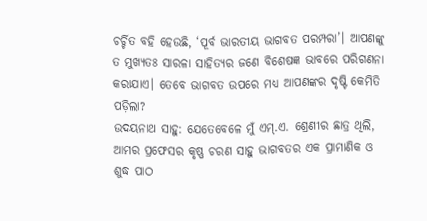ଚର୍ଚ୍ଚିତ ବହି ହେଉଛି, ‘ପୂର୍ବ ଭାରତୀୟ ଭାଗବତ ପରମ୍ପରା’। ଆପଣଙ୍କୁ ତ ମୁଖ୍ୟତଃ ସାରଳା ସାହିତ୍ୟର ଜଣେ ବିଶେଷଜ୍ଞ ଭାବରେ ପରିଗଣନା କରାଯାଏ। ତେବେ ଭାଗବତ ଉପରେ ମଧ୍ୟ ଆପଣଙ୍କର ଦୃଷ୍ଟି କେମିତି ପଡ଼ିଲା?
ଉଦୟନାଥ ସାହୁ: ଯେତେବେଳେ ମୁଁ ଏମ୍.ଏ. ଶ୍ରେଣୀର ଛାତ୍ର ଥିଲି, ଆମର ପ୍ରଫେସର କୃଷ୍ଣ ଚରଣ ସାହୁ ଭାଗବତର ଏକ ପ୍ରାମାଣିକ ଓ ଶୁଦ୍ଧ ପାଠ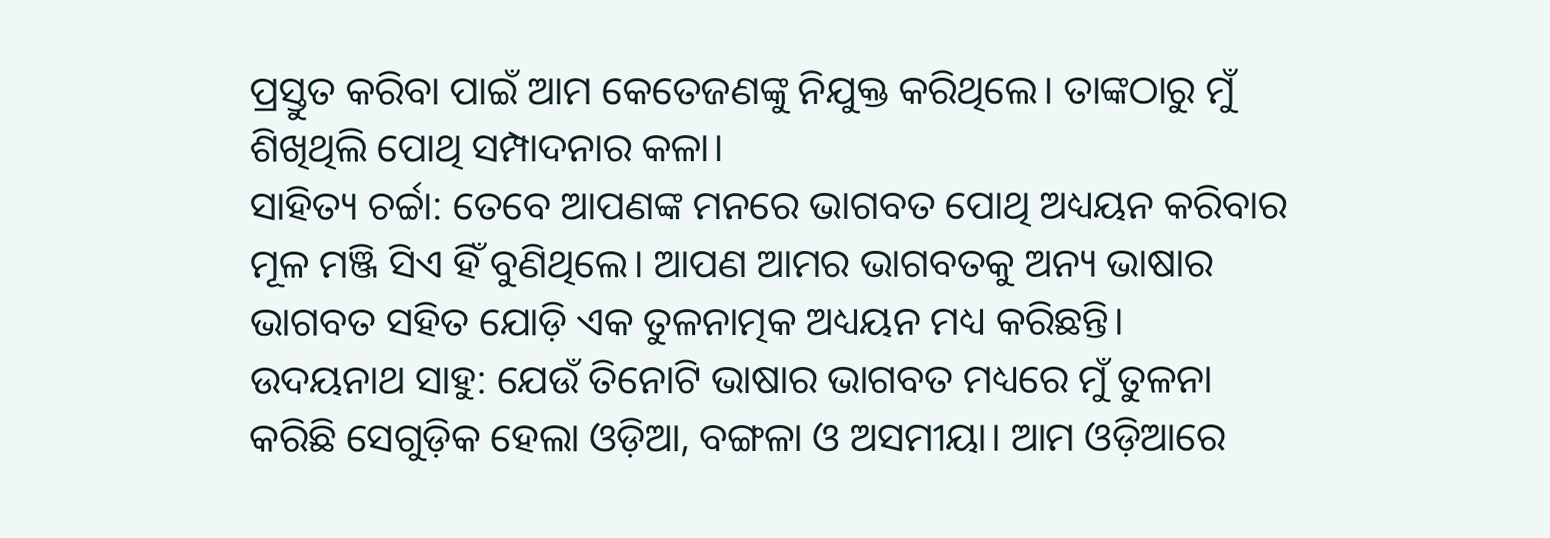ପ୍ରସ୍ତୁତ କରିବା ପାଇଁ ଆମ କେତେଜଣଙ୍କୁ ନିଯୁକ୍ତ କରିଥିଲେ। ତାଙ୍କଠାରୁ ମୁଁ ଶିଖିଥିଲି ପୋଥି ସମ୍ପାଦନାର କଳା।
ସାହିତ୍ୟ ଚର୍ଚ୍ଚା: ତେବେ ଆପଣଙ୍କ ମନରେ ଭାଗବତ ପୋଥି ଅଧ୍ୟୟନ କରିବାର ମୂଳ ମଞ୍ଜି ସିଏ ହିଁ ବୁଣିଥିଲେ। ଆପଣ ଆମର ଭାଗବତକୁ ଅନ୍ୟ ଭାଷାର ଭାଗବତ ସହିତ ଯୋଡ଼ି ଏକ ତୁଳନାତ୍ମକ ଅଧ୍ୟୟନ ମଧ୍ୟ କରିଛନ୍ତି।
ଉଦୟନାଥ ସାହୁ: ଯେଉଁ ତିନୋଟି ଭାଷାର ଭାଗବତ ମଧ୍ୟରେ ମୁଁ ତୁଳନା କରିଛି ସେଗୁଡ଼ିକ ହେଲା ଓଡ଼ିଆ, ବଙ୍ଗଳା ଓ ଅସମୀୟା। ଆମ ଓଡ଼ିଆରେ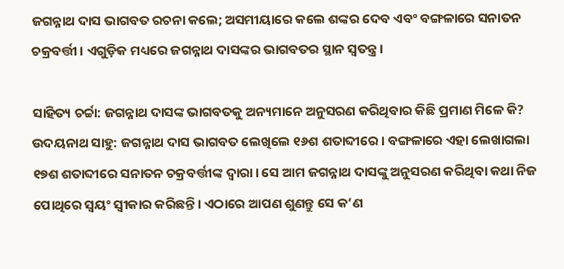ଜଗନ୍ନାଥ ଦାସ ଭାଗବତ ରଚନା କଲେ; ଅସମୀୟାରେ କଲେ ଶଙ୍କର ଦେବ ଏବଂ ବଙ୍ଗଳାରେ ସନାତନ ଚକ୍ରବର୍ତ୍ତୀ। ଏଗୁଡ଼ିକ ମଧ୍ୟରେ ଜଗନ୍ନାଥ ଦାସଙ୍କର ଭାଗବତର ସ୍ଥାନ ସ୍ୱତନ୍ତ୍ର।

ସାହିତ୍ୟ ଚର୍ଚ୍ଚା: ଜଗନ୍ନାଥ ଦାସଙ୍କ ଭାଗବତକୁ ଅନ୍ୟମାନେ ଅନୁସରଣ କରିଥିବାର କିଛି ପ୍ରମାଣ ମିଳେ କି?
ଉଦୟନାଥ ସାହୁ: ଜଗନ୍ନାଥ ଦାସ ଭାଗବତ ଲେଖିଲେ ୧୬ଶ ଶତାବ୍ଦୀରେ। ବଙ୍ଗଳାରେ ଏହା ଲେଖାଗଲା ୧୭ଶ ଶତାବ୍ଦୀରେ ସନାତନ ଚକ୍ରବର୍ତ୍ତୀଙ୍କ ଦ୍ୱାରା। ସେ ଆମ ଜଗନ୍ନାଥ ଦାସଙ୍କୁ ଅନୁସରଣ କରିଥିବା କଥା ନିଜ ପୋଥିରେ ସ୍ୱୟଂ ସ୍ୱୀକାର କରିଛନ୍ତି। ଏଠାରେ ଆପଣ ଶୁଣନ୍ତୁ ସେ କ’ଣ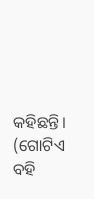କହିଛନ୍ତି। (ଗୋଟିଏ ବହି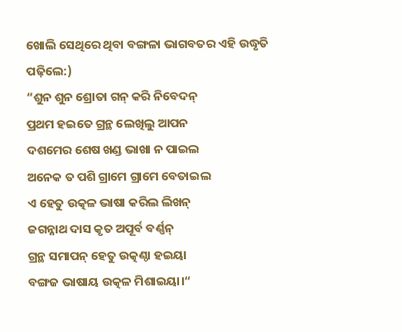ଖୋଲି ସେଥିରେ ଥିବା ବଙ୍ଗଳା ଭାଗବତର ଏହି ଉଦ୍ଧୃତି ପଢ଼ିଲେ:)
“ଶୁନ ଶୁନ ଶ୍ରୋତା ଗନ୍ କରି ନିବେଦନ୍
ପ୍ରଥମ ହଇତେ ଗ୍ରନ୍ଥ ଲେଖିଲୁ ଆପନ
ଦଶମେର ଶେଷ ଖଣ୍ଡ ଭାଖା ନ ପାଇଲ
ଅନେକ ତ ପଶି ଗ୍ରାମେ ଗ୍ରାମେ ବେତାଇଲ
ଏ ହେତୁ ଉତ୍କଳ ଭାଷା କରିଲ ଲିଖନ୍
ଜଗନ୍ନାଥ ଦାସ କୃତ ଅପୂର୍ବ ବର୍ଣ୍ଣନ୍
ଗ୍ରନ୍ଥ ସମାପନ୍ ହେତୁ ଉତ୍କଣ୍ଠା ହଇୟା
ବଙ୍ଗଜ ଭାଷାୟ ଉତ୍କଳ ମିଶାଇୟା।“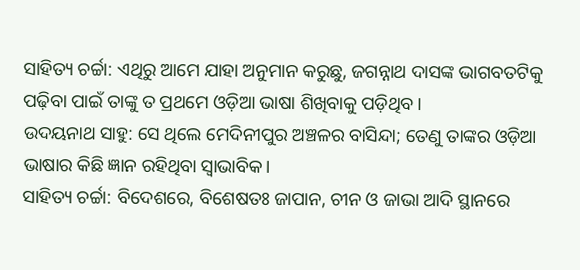ସାହିତ୍ୟ ଚର୍ଚ୍ଚା: ଏଥିରୁ ଆମେ ଯାହା ଅନୁମାନ କରୁଛୁ, ଜଗନ୍ନାଥ ଦାସଙ୍କ ଭାଗବତଟିକୁ ପଢ଼ିବା ପାଇଁ ତାଙ୍କୁ ତ ପ୍ରଥମେ ଓଡ଼ିଆ ଭାଷା ଶିଖିବାକୁ ପଡ଼ିଥିବ।
ଉଦୟନାଥ ସାହୁ: ସେ ଥିଲେ ମେଦିନୀପୁର ଅଞ୍ଚଳର ବାସିନ୍ଦା; ତେଣୁ ତାଙ୍କର ଓଡ଼ିଆ ଭାଷାର କିଛି ଜ୍ଞାନ ରହିଥିବା ସ୍ୱାଭାବିକ।
ସାହିତ୍ୟ ଚର୍ଚ୍ଚା: ବିଦେଶରେ, ବିଶେଷତଃ ଜାପାନ, ଚୀନ ଓ ଜାଭା ଆଦି ସ୍ଥାନରେ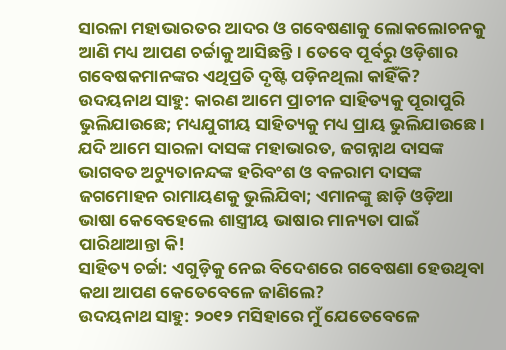ସାରଳା ମହାଭାରତର ଆଦର ଓ ଗବେଷଣାକୁ ଲୋକଲୋଚନକୁ ଆଣି ମଧ୍ୟ ଆପଣ ଚର୍ଚ୍ଚାକୁ ଆସିଛନ୍ତି। ତେବେ ପୂର୍ବରୁ ଓଡ଼ିଶାର ଗବେଷକମାନଙ୍କର ଏଥିପ୍ରତି ଦୃଷ୍ଟି ପଡ଼ିନଥିଲା କାହିଁକି?
ଉଦୟନାଥ ସାହୁ: କାରଣ ଆମେ ପ୍ରାଚୀନ ସାହିତ୍ୟକୁ ପୂରାପୁରି ଭୁଲିଯାଉଛେ; ମଧ୍ୟଯୁଗୀୟ ସାହିତ୍ୟକୁ ମଧ୍ୟ ପ୍ରାୟ ଭୁଲିଯାଉଛେ। ଯଦି ଆମେ ସାରଳା ଦାସଙ୍କ ମହାଭାରତ, ଜଗନ୍ନାଥ ଦାସଙ୍କ ଭାଗବତ ଅଚ୍ୟୁତାନନ୍ଦଙ୍କ ହରିବଂଶ ଓ ବଳରାମ ଦାସଙ୍କ ଜଗମୋହନ ରାମାୟଣକୁ ଭୁଲିଯିବା; ଏମାନଙ୍କୁ ଛାଡ଼ି ଓଡ଼ିଆ ଭାଷା କେବେହେଲେ ଶାସ୍ତ୍ରୀୟ ଭାଷାର ମାନ୍ୟତା ପାଇଁ ପାରିଥାଆନ୍ତା କି!
ସାହିତ୍ୟ ଚର୍ଚ୍ଚା: ଏଗୁଡ଼ିକୁ ନେଇ ବିଦେଶରେ ଗବେଷଣା ହେଉଥିବା କଥା ଆପଣ କେତେବେଳେ ଜାଣିଲେ?
ଉଦୟନାଥ ସାହୁ: ୨୦୧୨ ମସିହାରେ ମୁଁ ଯେତେବେଳେ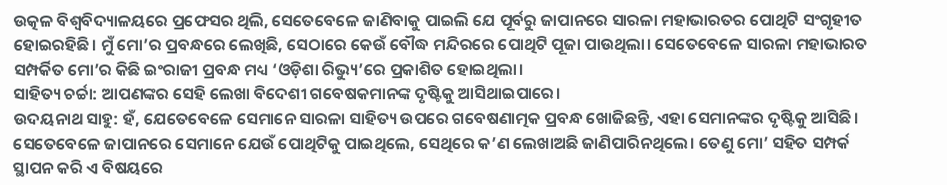ଉତ୍କଳ ବିଶ୍ୱବିଦ୍ୟାଳୟରେ ପ୍ରଫେସର ଥିଲି, ସେତେବେଳେ ଜାଣିବାକୁ ପାଇଲି ଯେ ପୂର୍ବରୁ ଜାପାନରେ ସାରଳା ମହାଭାରତର ପୋଥିଟି ସଂଗୃହୀତ ହୋଇରହିଛି। ମୁଁ ମୋ’ର ପ୍ରବନ୍ଧରେ ଲେଖିଛି, ସେଠାରେ କେଉଁ ବୌଦ୍ଧ ମନ୍ଦିରରେ ପୋଥିଟି ପୂଜା ପାଉଥିଲା। ସେତେବେଳେ ସାରଳା ମହାଭାରତ ସମ୍ପର୍କିତ ମୋ’ର କିଛି ଇଂରାଜୀ ପ୍ରବନ୍ଧ ମଧ୍ୟ ‘ଓଡ଼ିଶା ରିଭ୍ୟୁ’ରେ ପ୍ରକାଶିତ ହୋଇଥିଲା।
ସାହିତ୍ୟ ଚର୍ଚ୍ଚା: ଆପଣଙ୍କର ସେହି ଲେଖା ବିଦେଶୀ ଗବେଷକମାନଙ୍କ ଦୃଷ୍ଟିକୁ ଆସିଥାଇପାରେ।
ଉଦୟନାଥ ସାହୁ: ହଁ, ଯେତେବେଳେ ସେମାନେ ସାରଳା ସାହିତ୍ୟ ଉପରେ ଗବେଷଣାତ୍ମକ ପ୍ରବନ୍ଧ ଖୋଜିଛନ୍ତି, ଏହା ସେମାନଙ୍କର ଦୃଷ୍ଟିକୁ ଆସିଛି। ସେତେବେଳେ ଜାପାନରେ ସେମାନେ ଯେଉଁ ପୋଥିଟିକୁ ପାଇଥିଲେ, ସେଥିରେ କ’ଣ ଲେଖାଅଛି ଜାଣିପାରିନଥିଲେ। ତେଣୁ ମୋ’ ସହିତ ସମ୍ପର୍କ ସ୍ଥାପନ କରି ଏ ବିଷୟରେ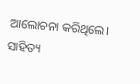ଆଲୋଚନା କରିଥିଲେ।
ସାହିତ୍ୟ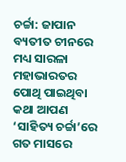ଚର୍ଚ୍ଚା: ଜାପାନ ବ୍ୟତୀତ ଚୀନରେ ମଧ୍ୟ ସାରଳା ମହାଭାରତର ପୋଥି ପାଇଥିବା କଥା ଆପଣ ‘ସାହିତ୍ୟ ଚର୍ଚ୍ଚା’ରେ ଗତ ମାସରେ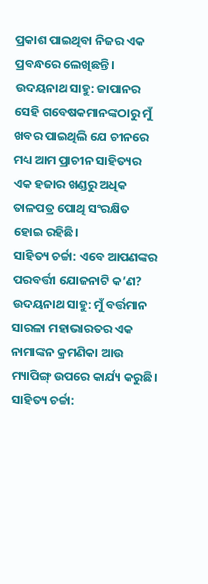ପ୍ରକାଶ ପାଇଥିବା ନିଜର ଏକ ପ୍ରବନ୍ଧରେ ଲେଖିଛନ୍ତି।
ଉଦୟନାଥ ସାହୁ: ଜାପାନର ସେହି ଗବେଷକମାନଙ୍କଠାରୁ ମୁଁ ଖବର ପାଇଥିଲି ଯେ ଚୀନରେ ମଧ୍ୟ ଆମ ପ୍ରାଚୀନ ସାହିତ୍ୟର ଏକ ହଜାର ଖଣ୍ଡରୁ ଅଧିକ ତାଳପତ୍ର ପୋଥି ସଂରକ୍ଷିତ ହୋଇ ରହିଛି।
ସାହିତ୍ୟ ଚର୍ଚ୍ଚା: ଏବେ ଆପଣଙ୍କର ପରବର୍ତ୍ତୀ ଯୋଜନାଟି କ’ଣ?
ଉଦୟନାଥ ସାହୁ: ମୁଁ ବର୍ତ୍ତମାନ ସାରଳା ମହାଭାରତର ଏକ ନାମାଙ୍କନ କ୍ରମଣିକା ଆଉ ମ୍ୟାପିଙ୍ଗ୍ ଉପରେ କାର୍ଯ୍ୟ କରୁଛି।
ସାହିତ୍ୟ ଚର୍ଚ୍ଚା: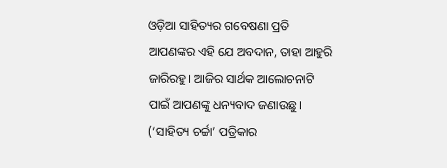ଓଡ଼ିଆ ସାହିତ୍ୟର ଗବେଷଣା ପ୍ରତି ଆପଣଙ୍କର ଏହି ଯେ ଅବଦାନ, ତାହା ଆହୁରି ଜାରିରହୁ। ଆଜିର ସାର୍ଥକ ଆଲୋଚନାଟି ପାଇଁ ଆପଣଙ୍କୁ ଧନ୍ୟବାଦ ଜଣାଉଛୁ।
(‘ସାହିତ୍ୟ ଚର୍ଚ୍ଚା’ ପତ୍ରିକାର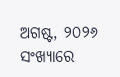ଅଗଷ୍ଟ, ୨୦୨୬ ସଂଖ୍ୟାରେ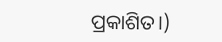ପ୍ରକାଶିତ।)